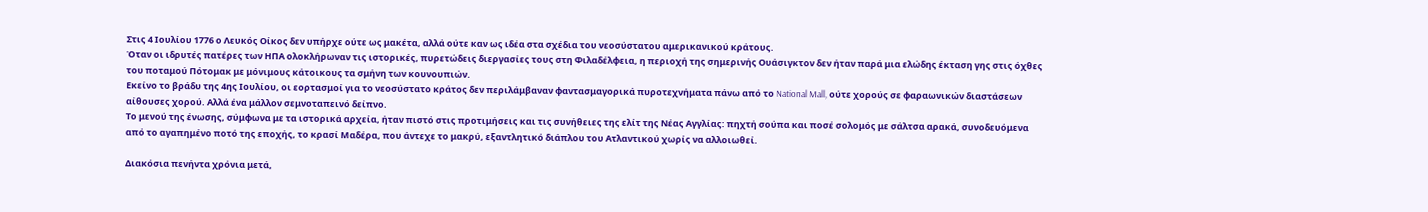Στις 4 Ιουλίου 1776 ο Λευκός Οίκος δεν υπήρχε ούτε ως μακέτα, αλλά ούτε καν ως ιδέα στα σχέδια του νεοσύστατου αμερικανικού κράτους.
Όταν οι ιδρυτές πατέρες των ΗΠΑ ολοκλήρωναν τις ιστορικές, πυρετώδεις διεργασίες τους στη Φιλαδέλφεια, η περιοχή της σημερινής Ουάσιγκτον δεν ήταν παρά μια ελώδης έκταση γης στις όχθες του ποταμού Πότομακ με μόνιμους κάτοικους τα σμήνη των κουνουπιών.
Εκείνο το βράδυ της 4ης Ιουλίου, οι εορτασμοί για το νεοσύστατο κράτος δεν περιλάμβαναν φαντασμαγορικά πυροτεχνήματα πάνω από το National Mall, ούτε χορούς σε φαραωνικών διαστάσεων αίθουσες χορού. Αλλά ένα μάλλον σεμνοταπεινό δείπνο.
Το μενού της ένωσης, σύμφωνα με τα ιστορικά αρχεία, ήταν πιστό στις προτιμήσεις και τις συνήθειες της ελίτ της Νέας Αγγλίας: πηχτή σούπα και ποσέ σολομός με σάλτσα αρακά, συνοδευόμενα από το αγαπημένο ποτό της εποχής, το κρασί Μαδέρα, που άντεχε το μακρύ, εξαντλητικό διάπλου του Ατλαντικού χωρίς να αλλοιωθεί.

Διακόσια πενήντα χρόνια μετά,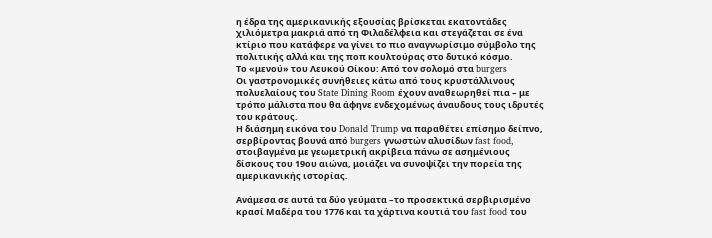η έδρα της αμερικανικής εξουσίας βρίσκεται εκατοντάδες χιλιόμετρα μακριά από τη Φιλαδέλφεια και στεγάζεται σε ένα κτίριο που κατάφερε να γίνει το πιο αναγνωρίσιμο σύμβολο της πολιτικής αλλά και της ποπ κουλτούρας στο δυτικό κόσμο.
Το «μενού» του Λευκού Οίκου: Από τον σολομό στα burgers
Οι γαστρονομικές συνήθειες κάτω από τους κρυστάλλινους πολυελαίους του State Dining Room έχουν αναθεωρηθεί πια – με τρόπο μάλιστα που θα άφηνε ενδεχομένως άναυδους τους ιδρυτές του κράτους.
Η διάσημη εικόνα του Donald Trump να παραθέτει επίσημο δείπνο, σερβίροντας βουνά από burgers γνωστών αλυσίδων fast food, στοιβαγμένα με γεωμετρική ακρίβεια πάνω σε ασημένιους δίσκους του 19ου αιώνα, μοιάζει να συνοψίζει την πορεία της αμερικανικής ιστορίας.

Ανάμεσα σε αυτά τα δύο γεύματα –το προσεκτικά σερβιρισμένο κρασί Μαδέρα του 1776 και τα χάρτινα κουτιά του fast food του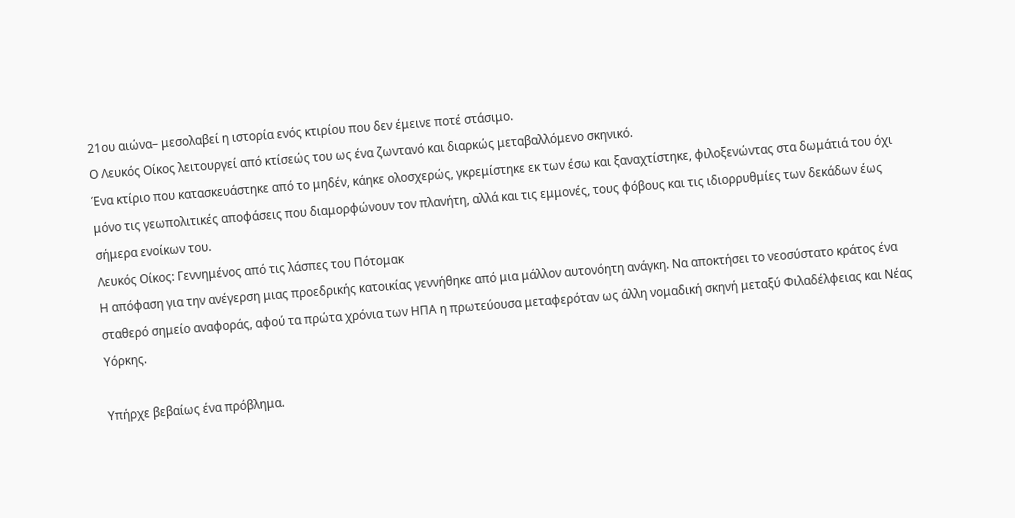21ου αιώνα– μεσολαβεί η ιστορία ενός κτιρίου που δεν έμεινε ποτέ στάσιμο.
Ο Λευκός Οίκος λειτουργεί από κτίσεώς του ως ένα ζωντανό και διαρκώς μεταβαλλόμενο σκηνικό.
Ένα κτίριο που κατασκευάστηκε από το μηδέν, κάηκε ολοσχερώς, γκρεμίστηκε εκ των έσω και ξαναχτίστηκε, φιλοξενώντας στα δωμάτιά του όχι μόνο τις γεωπολιτικές αποφάσεις που διαμορφώνουν τον πλανήτη, αλλά και τις εμμονές, τους φόβους και τις ιδιορρυθμίες των δεκάδων έως σήμερα ενοίκων του.
Λευκός Οίκος: Γεννημένος από τις λάσπες του Πότομακ
Η απόφαση για την ανέγερση μιας προεδρικής κατοικίας γεννήθηκε από μια μάλλον αυτονόητη ανάγκη. Να αποκτήσει το νεοσύστατο κράτος ένα σταθερό σημείο αναφοράς, αφού τα πρώτα χρόνια των ΗΠΑ η πρωτεύουσα μεταφερόταν ως άλλη νομαδική σκηνή μεταξύ Φιλαδέλφειας και Νέας Υόρκης.

Υπήρχε βεβαίως ένα πρόβλημα.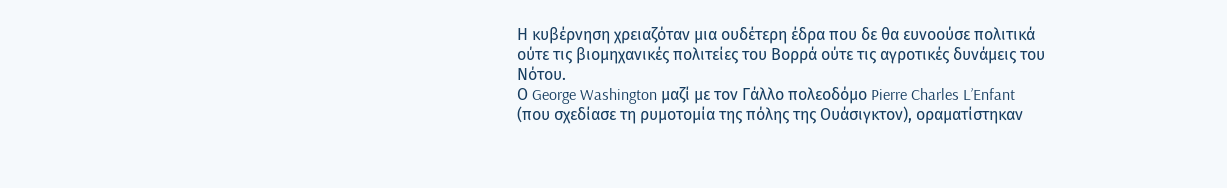Η κυβέρνηση χρειαζόταν μια ουδέτερη έδρα που δε θα ευνοούσε πολιτικά ούτε τις βιομηχανικές πολιτείες του Βορρά ούτε τις αγροτικές δυνάμεις του Νότου.
Ο George Washington μαζί με τον Γάλλο πολεοδόμο Pierre Charles L’Enfant (που σχεδίασε τη ρυμοτομία της πόλης της Ουάσιγκτον), οραματίστηκαν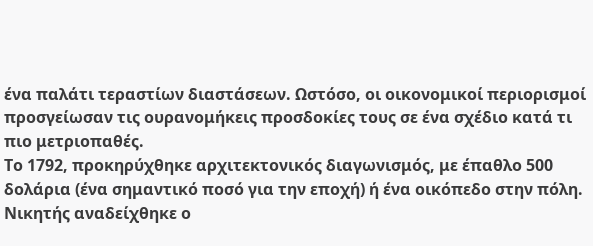ένα παλάτι τεραστίων διαστάσεων. Ωστόσο, οι οικονομικοί περιορισμοί προσγείωσαν τις ουρανομήκεις προσδοκίες τους σε ένα σχέδιο κατά τι πιο μετριοπαθές.
Το 1792, προκηρύχθηκε αρχιτεκτονικός διαγωνισμός, με έπαθλο 500 δολάρια (ένα σημαντικό ποσό για την εποχή) ή ένα οικόπεδο στην πόλη. Νικητής αναδείχθηκε ο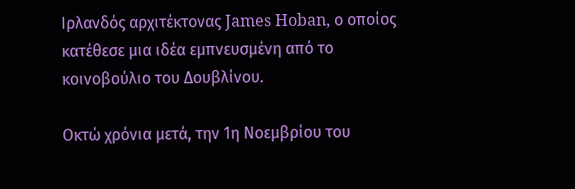Ιρλανδός αρχιτέκτονας James Hoban, ο οποίος κατέθεσε μια ιδέα εμπνευσμένη από το κοινοβούλιο του Δουβλίνου.

Οκτώ χρόνια μετά, την 1η Νοεμβρίου του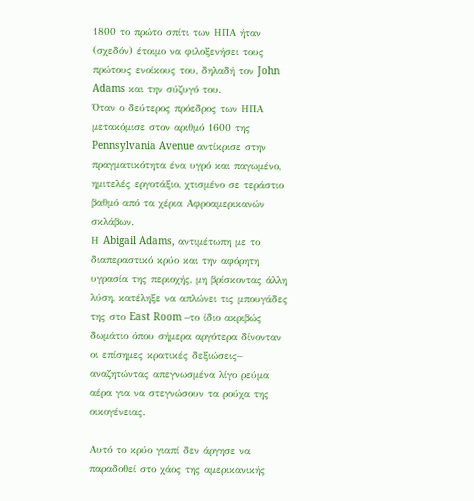1800 το πρώτο σπίτι των ΗΠΑ ήταν (σχεδόν) έτοιμο να φιλοξενήσει τους πρώτους ενοίκους του, δηλαδή τον John Adams και την σύζυγό του.
Όταν ο δεύτερος πρόεδρος των ΗΠΑ μετακόμισε στον αριθμό 1600 της Pennsylvania Avenue αντίκρισε στην πραγματικότητα ένα υγρό και παγωμένο, ημιτελές εργοτάξιο, χτισμένο σε τεράστιο βαθμό από τα χέρια Αφροαμερικανών σκλάβων.
Η Abigail Adams, αντιμέτωπη με το διαπεραστικό κρύο και την αφόρητη υγρασία της περιοχής, μη βρίσκοντας άλλη λύση, κατέληξε να απλώνει τις μπουγάδες της στο East Room –το ίδιο ακριβώς δωμάτιο όπου σήμερα αργότερα δίνονταν οι επίσημες κρατικές δεξιώσεις– αναζητώντας απεγνωσμένα λίγο ρεύμα αέρα για να στεγνώσουν τα ρούχα της οικογένειας.

Αυτό το κρύο γιαπί δεν άργησε να παραδοθεί στο χάος της αμερικανικής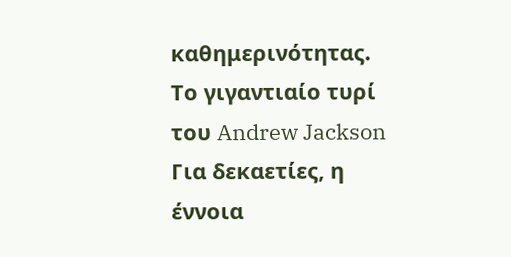καθημερινότητας.
Το γιγαντιαίο τυρί του Andrew Jackson
Για δεκαετίες, η έννοια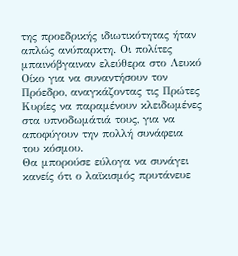της προεδρικής ιδιωτικότητας ήταν απλώς ανύπαρκτη. Οι πολίτες μπαινόβγαιναν ελεύθερα στο Λευκό Οίκο για να συναντήσουν τον Πρόεδρο, αναγκάζοντας τις Πρώτες Κυρίες να παραμένουν κλειδωμένες στα υπνοδωμάτιά τους, για να αποφύγουν την πολλή συνάφεια του κόσμου.
Θα μπορούσε εύλογα να συνάγει κανείς ότι ο λαϊκισμός πρυτάνευε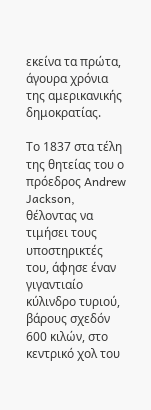εκείνα τα πρώτα, άγουρα χρόνια της αμερικανικής δημοκρατίας.

Το 1837 στα τέλη της θητείας του ο πρόεδρος Andrew Jackson, θέλοντας να τιμήσει τους υποστηρικτές του, άφησε έναν γιγαντιαίο κύλινδρο τυριού, βάρους σχεδόν 600 κιλών, στο κεντρικό χολ του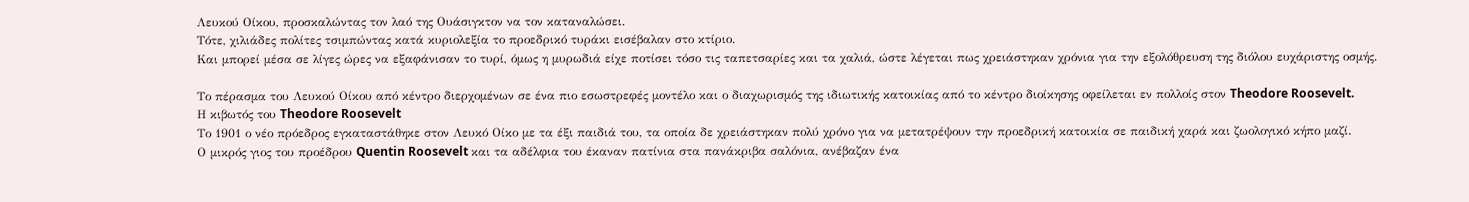Λευκού Οίκου, προσκαλώντας τον λαό της Ουάσιγκτον να τον καταναλώσει.
Τότε, χιλιάδες πολίτες τσιμπώντας κατά κυριολεξία το προεδρικό τυράκι εισέβαλαν στο κτίριο.
Και μπορεί μέσα σε λίγες ώρες να εξαφάνισαν το τυρί, όμως η μυρωδιά είχε ποτίσει τόσο τις ταπετσαρίες και τα χαλιά, ώστε λέγεται πως χρειάστηκαν χρόνια για την εξολόθρευση της διόλου ευχάριστης οσμής.

Το πέρασμα του Λευκού Οίκου από κέντρο διερχομένων σε ένα πιο εσωστρεφές μοντέλο και ο διαχωρισμός της ιδιωτικής κατοικίας από το κέντρο διοίκησης οφείλεται εν πολλοίς στον Theodore Roosevelt.
Η κιβωτός του Theodore Roosevelt
Το 1901 ο νέο πρόεδρος εγκαταστάθηκε στον Λευκό Οίκο με τα έξι παιδιά του, τα οποία δε χρειάστηκαν πολύ χρόνο για να μετατρέψουν την προεδρική κατοικία σε παιδική χαρά και ζωολογικό κήπο μαζί.
Ο μικρός γιος του προέδρου Quentin Roosevelt και τα αδέλφια του έκαναν πατίνια στα πανάκριβα σαλόνια, ανέβαζαν ένα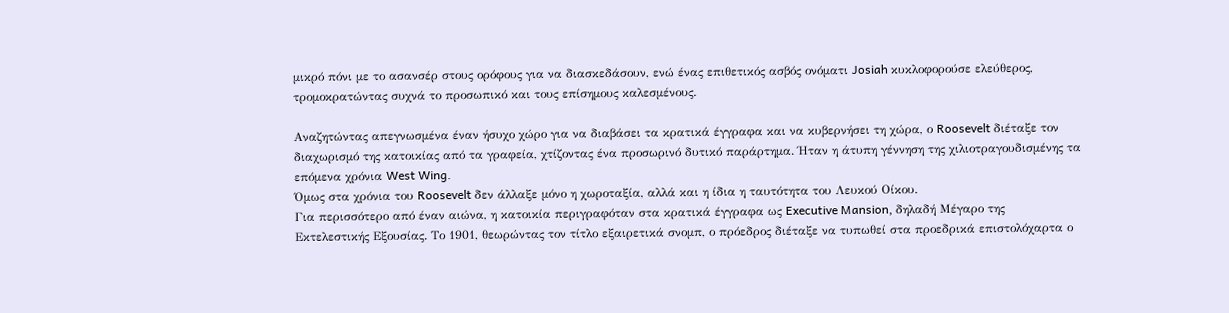μικρό πόνι με το ασανσέρ στους ορόφους για να διασκεδάσουν, ενώ ένας επιθετικός ασβός ονόματι Josiah κυκλοφορούσε ελεύθερος, τρομοκρατώντας συχνά το προσωπικό και τους επίσημους καλεσμένους.

Αναζητώντας απεγνωσμένα έναν ήσυχο χώρο για να διαβάσει τα κρατικά έγγραφα και να κυβερνήσει τη χώρα, ο Roosevelt διέταξε τον διαχωρισμό της κατοικίας από τα γραφεία, χτίζοντας ένα προσωρινό δυτικό παράρτημα. Ήταν η άτυπη γέννηση της χιλιοτραγουδισμένης τα επόμενα χρόνια West Wing.
Όμως στα χρόνια του Roosevelt δεν άλλαξε μόνο η χωροταξία, αλλά και η ίδια η ταυτότητα του Λευκού Οίκου.
Για περισσότερο από έναν αιώνα, η κατοικία περιγραφόταν στα κρατικά έγγραφα ως Executive Mansion, δηλαδή Μέγαρο της Εκτελεστικής Εξουσίας. Το 1901, θεωρώντας τον τίτλο εξαιρετικά σνομπ, ο πρόεδρος διέταξε να τυπωθεί στα προεδρικά επιστολόχαρτα ο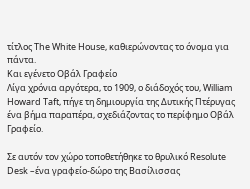τίτλος The White House, καθιερώνοντας το όνομα για πάντα.
Και εγένετο Οβάλ Γραφείο
Λίγα χρόνια αργότερα, το 1909, ο διάδοχός του, William Howard Taft, πήγε τη δημιουργία της Δυτικής Πτέρυγας ένα βήμα παραπέρα, σχεδιάζοντας το περίφημο Οβάλ Γραφείο.

Σε αυτόν τον χώρο τοποθετήθηκε το θρυλικό Resolute Desk –ένα γραφείο-δώρο της Βασίλισσας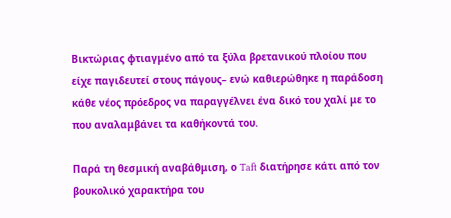Βικτώριας φτιαγμένο από τα ξύλα βρετανικού πλοίου που είχε παγιδευτεί στους πάγους– ενώ καθιερώθηκε η παράδοση κάθε νέος πρόεδρος να παραγγέλνει ένα δικό του χαλί με το που αναλαμβάνει τα καθήκοντά του.

Παρά τη θεσμική αναβάθμιση, ο Taft διατήρησε κάτι από τον βουκολικό χαρακτήρα του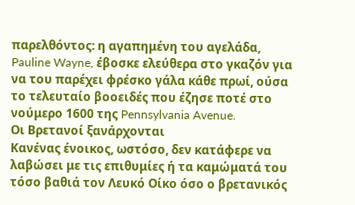παρελθόντος: η αγαπημένη του αγελάδα, Pauline Wayne, έβοσκε ελεύθερα στο γκαζόν για να του παρέχει φρέσκο γάλα κάθε πρωί, ούσα το τελευταίο βοοειδές που έζησε ποτέ στο νούμερο 1600 της Pennsylvania Avenue.
Οι Βρετανοί ξανάρχονται
Κανένας ένοικος, ωστόσο, δεν κατάφερε να λαβώσει με τις επιθυμίες ή τα καμώματά του τόσο βαθιά τον Λευκό Οίκο όσο ο βρετανικός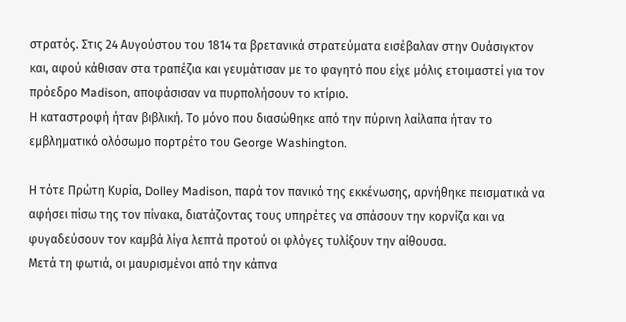στρατός. Στις 24 Αυγούστου του 1814 τα βρετανικά στρατεύματα εισέβαλαν στην Ουάσιγκτον και, αφού κάθισαν στα τραπέζια και γευμάτισαν με το φαγητό που είχε μόλις ετοιμαστεί για τον πρόεδρο Madison, αποφάσισαν να πυρπολήσουν το κτίριο.
Η καταστροφή ήταν βιβλική. Το μόνο που διασώθηκε από την πύρινη λαίλαπα ήταν το εμβληματικό ολόσωμο πορτρέτο του George Washington.

Η τότε Πρώτη Κυρία, Dolley Madison, παρά τον πανικό της εκκένωσης, αρνήθηκε πεισματικά να αφήσει πίσω της τον πίνακα, διατάζοντας τους υπηρέτες να σπάσουν την κορνίζα και να φυγαδεύσουν τον καμβά λίγα λεπτά προτού οι φλόγες τυλίξουν την αίθουσα.
Μετά τη φωτιά, οι μαυρισμένοι από την κάπνα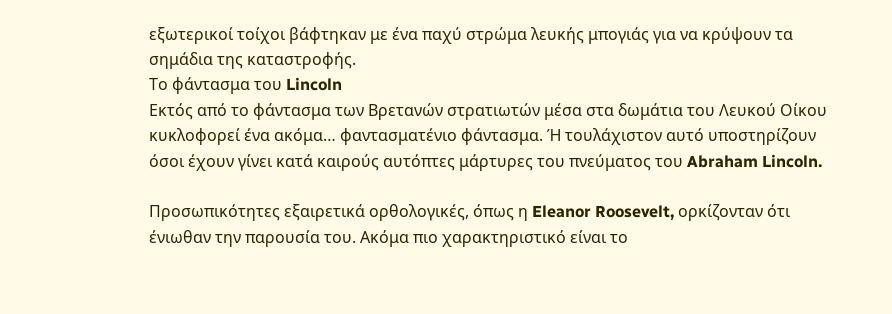εξωτερικοί τοίχοι βάφτηκαν με ένα παχύ στρώμα λευκής μπογιάς για να κρύψουν τα σημάδια της καταστροφής.
Το φάντασμα του Lincoln
Εκτός από το φάντασμα των Βρετανών στρατιωτών μέσα στα δωμάτια του Λευκού Οίκου κυκλοφορεί ένα ακόμα… φαντασματένιο φάντασμα. Ή τουλάχιστον αυτό υποστηρίζουν όσοι έχουν γίνει κατά καιρούς αυτόπτες μάρτυρες του πνεύματος του Abraham Lincoln.

Προσωπικότητες εξαιρετικά ορθολογικές, όπως η Eleanor Roosevelt, ορκίζονταν ότι ένιωθαν την παρουσία του. Ακόμα πιο χαρακτηριστικό είναι το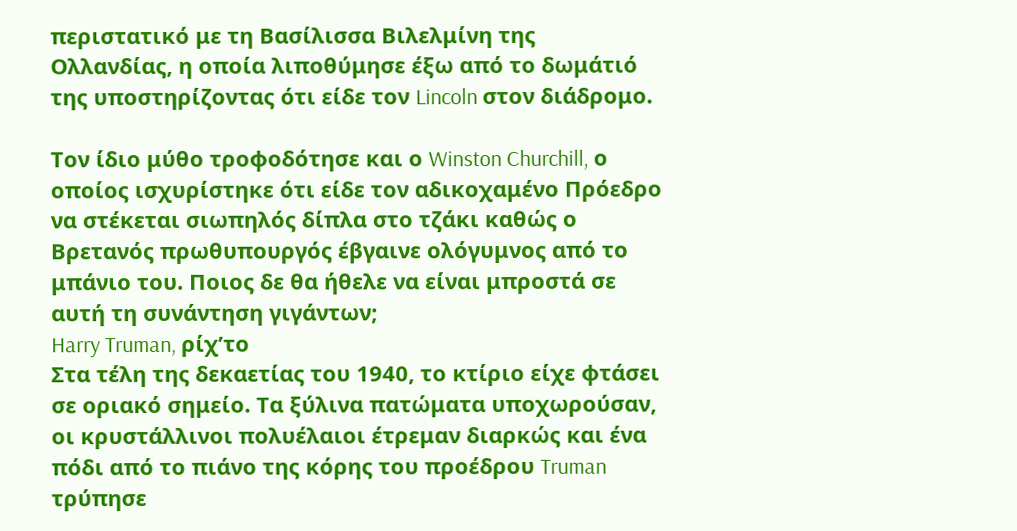περιστατικό με τη Βασίλισσα Βιλελμίνη της Ολλανδίας, η οποία λιποθύμησε έξω από το δωμάτιό της υποστηρίζοντας ότι είδε τον Lincoln στον διάδρομο.

Τον ίδιο μύθο τροφοδότησε και ο Winston Churchill, ο οποίος ισχυρίστηκε ότι είδε τον αδικοχαμένο Πρόεδρο να στέκεται σιωπηλός δίπλα στο τζάκι καθώς ο Βρετανός πρωθυπουργός έβγαινε ολόγυμνος από το μπάνιο του. Ποιος δε θα ήθελε να είναι μπροστά σε αυτή τη συνάντηση γιγάντων;
Harry Truman, ρίχ’το
Στα τέλη της δεκαετίας του 1940, το κτίριο είχε φτάσει σε οριακό σημείο. Τα ξύλινα πατώματα υποχωρούσαν, οι κρυστάλλινοι πολυέλαιοι έτρεμαν διαρκώς και ένα πόδι από το πιάνο της κόρης του προέδρου Truman τρύπησε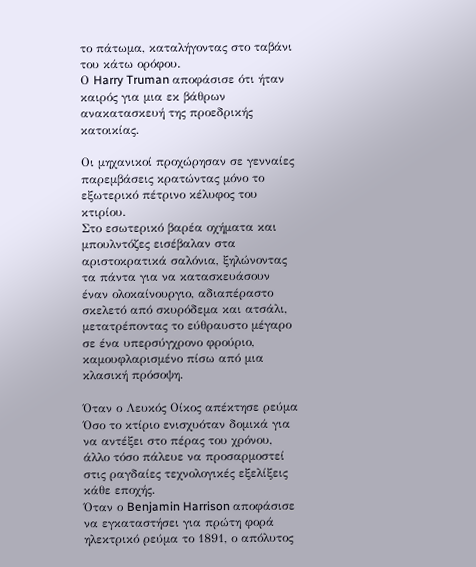το πάτωμα, καταλήγοντας στο ταβάνι του κάτω ορόφου.
Ο Harry Truman αποφάσισε ότι ήταν καιρός για μια εκ βάθρων ανακατασκευή της προεδρικής κατοικίας.

Οι μηχανικοί προχώρησαν σε γενναίες παρεμβάσεις κρατώντας μόνο το εξωτερικό πέτρινο κέλυφος του κτιρίου.
Στο εσωτερικό βαρέα οχήματα και μπουλντόζες εισέβαλαν στα αριστοκρατικά σαλόνια, ξηλώνοντας τα πάντα για να κατασκευάσουν έναν ολοκαίνουργιο, αδιαπέραστο σκελετό από σκυρόδεμα και ατσάλι, μετατρέποντας το εύθραυστο μέγαρο σε ένα υπερσύγχρονο φρούριο, καμουφλαρισμένο πίσω από μια κλασική πρόσοψη.

Όταν ο Λευκός Οίκος απέκτησε ρεύμα
Όσο το κτίριο ενισχυόταν δομικά για να αντέξει στο πέρας του χρόνου, άλλο τόσο πάλευε να προσαρμοστεί στις ραγδαίες τεχνολογικές εξελίξεις κάθε εποχής.
Όταν ο Benjamin Harrison αποφάσισε να εγκαταστήσει για πρώτη φορά ηλεκτρικό ρεύμα το 1891, ο απόλυτος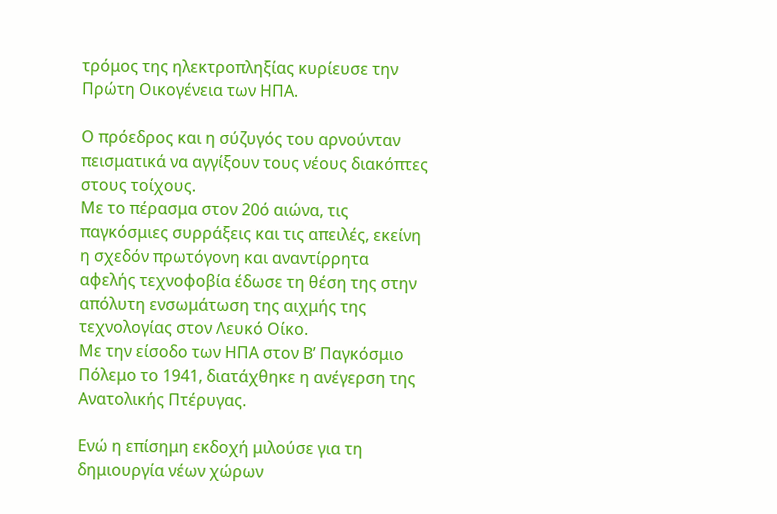τρόμος της ηλεκτροπληξίας κυρίευσε την Πρώτη Οικογένεια των ΗΠΑ.

Ο πρόεδρος και η σύζυγός του αρνούνταν πεισματικά να αγγίξουν τους νέους διακόπτες στους τοίχους.
Με το πέρασμα στον 20ό αιώνα, τις παγκόσμιες συρράξεις και τις απειλές, εκείνη η σχεδόν πρωτόγονη και αναντίρρητα αφελής τεχνοφοβία έδωσε τη θέση της στην απόλυτη ενσωμάτωση της αιχμής της τεχνολογίας στον Λευκό Οίκο.
Με την είσοδο των ΗΠΑ στον Β’ Παγκόσμιο Πόλεμο το 1941, διατάχθηκε η ανέγερση της Ανατολικής Πτέρυγας.

Ενώ η επίσημη εκδοχή μιλούσε για τη δημιουργία νέων χώρων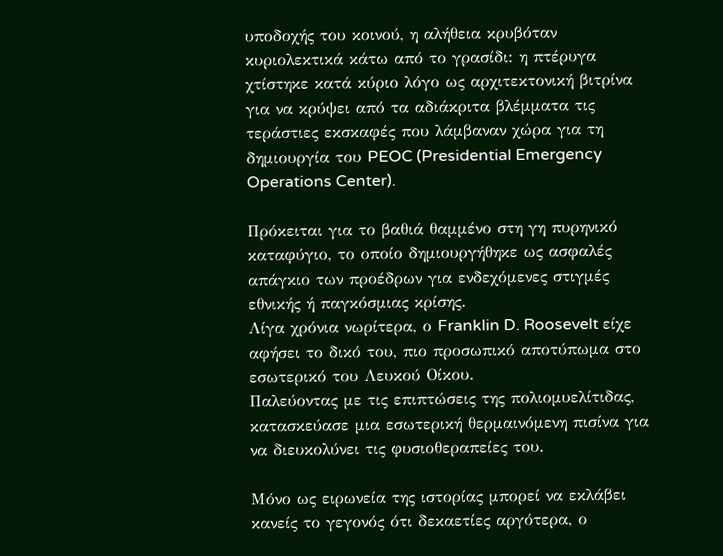υποδοχής του κοινού, η αλήθεια κρυβόταν κυριολεκτικά κάτω από το γρασίδι: η πτέρυγα χτίστηκε κατά κύριο λόγο ως αρχιτεκτονική βιτρίνα για να κρύψει από τα αδιάκριτα βλέμματα τις τεράστιες εκσκαφές που λάμβαναν χώρα για τη δημιουργία του PEOC (Presidential Emergency Operations Center).

Πρόκειται για το βαθιά θαμμένο στη γη πυρηνικό καταφύγιο, το οποίο δημιουργήθηκε ως ασφαλές απάγκιο των προέδρων για ενδεχόμενες στιγμές εθνικής ή παγκόσμιας κρίσης.
Λίγα χρόνια νωρίτερα, ο Franklin D. Roosevelt είχε αφήσει το δικό του, πιο προσωπικό αποτύπωμα στο εσωτερικό του Λευκού Οίκου.
Παλεύοντας με τις επιπτώσεις της πολιομυελίτιδας, κατασκεύασε μια εσωτερική θερμαινόμενη πισίνα για να διευκολύνει τις φυσιοθεραπείες του.

Μόνο ως ειρωνεία της ιστορίας μπορεί να εκλάβει κανείς το γεγονός ότι δεκαετίες αργότερα, ο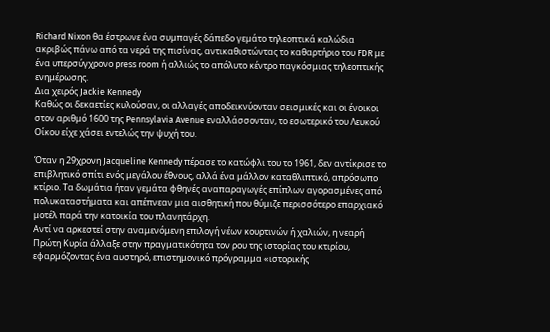Richard Nixon θα έστρωνε ένα συμπαγές δάπεδο γεμάτο τηλεοπτικά καλώδια ακριβώς πάνω από τα νερά της πισίνας, αντικαθιστώντας το καθαρτήριο του FDR με ένα υπερσύγχρονο press room ή αλλιώς το απόλυτο κέντρο παγκόσμιας τηλεοπτικής ενημέρωσης.
Δια χειρός Jackie Kennedy
Καθώς οι δεκαετίες κυλούσαν, οι αλλαγές αποδεικνύονταν σεισμικές και οι ένοικοι στον αριθμό 1600 της Pennsylavia Avenue εναλλάσσονταν, το εσωτερικό του Λευκού Οίκου είχε χάσει εντελώς την ψυχή του.

Όταν η 29χρονη Jacqueline Kennedy πέρασε το κατώφλι του το 1961, δεν αντίκρισε το επιβλητικό σπίτι ενός μεγάλου έθνους, αλλά ένα μάλλον καταθλιπτικό, απρόσωπο κτίριο. Τα δωμάτια ήταν γεμάτα φθηνές αναπαραγωγές επίπλων αγορασμένες από πολυκαταστήματα και απέπνεαν μια αισθητική που θύμιζε περισσότερο επαρχιακό μοτέλ παρά την κατοικία του πλανητάρχη.
Αντί να αρκεστεί στην αναμενόμενη επιλογή νέων κουρτινών ή χαλιών, η νεαρή Πρώτη Κυρία άλλαξε στην πραγματικότητα τον ρου της ιστορίας του κτιρίου, εφαρμόζοντας ένα αυστηρό, επιστημονικό πρόγραμμα «ιστορικής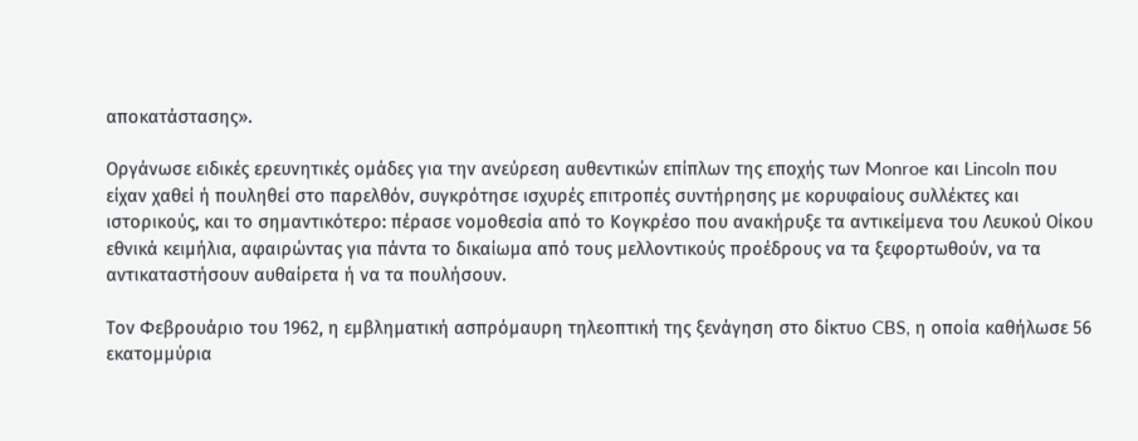αποκατάστασης».

Οργάνωσε ειδικές ερευνητικές ομάδες για την ανεύρεση αυθεντικών επίπλων της εποχής των Monroe και Lincoln που είχαν χαθεί ή πουληθεί στο παρελθόν, συγκρότησε ισχυρές επιτροπές συντήρησης με κορυφαίους συλλέκτες και ιστορικούς, και το σημαντικότερο: πέρασε νομοθεσία από το Κογκρέσο που ανακήρυξε τα αντικείμενα του Λευκού Οίκου εθνικά κειμήλια, αφαιρώντας για πάντα το δικαίωμα από τους μελλοντικούς προέδρους να τα ξεφορτωθούν, να τα αντικαταστήσουν αυθαίρετα ή να τα πουλήσουν.

Τον Φεβρουάριο του 1962, η εμβληματική ασπρόμαυρη τηλεοπτική της ξενάγηση στο δίκτυο CBS, η οποία καθήλωσε 56 εκατομμύρια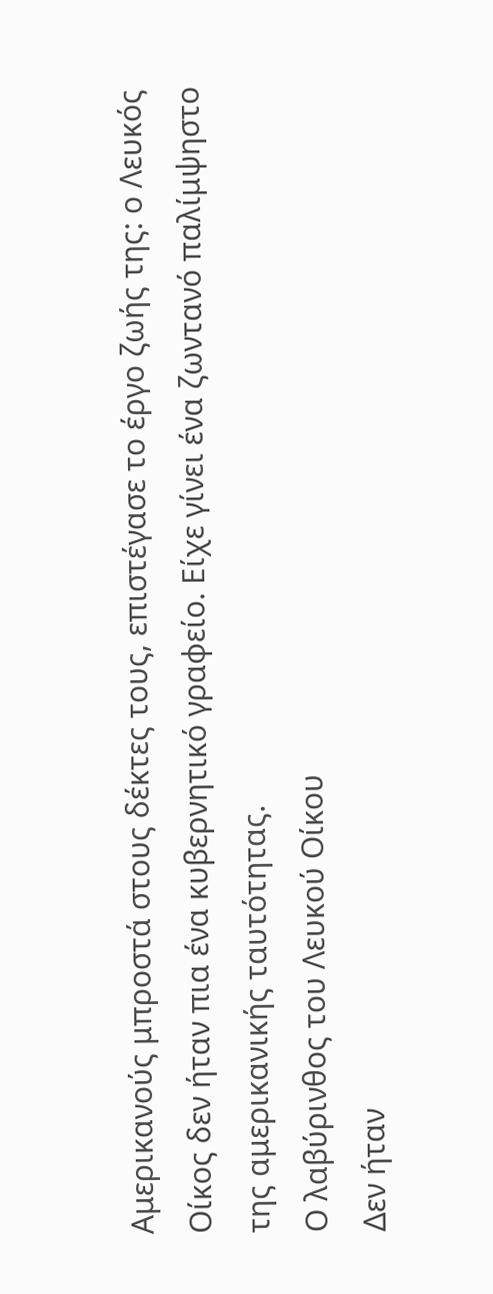Αμερικανούς μπροστά στους δέκτες τους, επιστέγασε το έργο ζωής της: ο Λευκός Οίκος δεν ήταν πια ένα κυβερνητικό γραφείο. Είχε γίνει ένα ζωντανό παλίμψηστο της αμερικανικής ταυτότητας.
Ο λαβύρινθος του Λευκού Οίκου
Δεν ήταν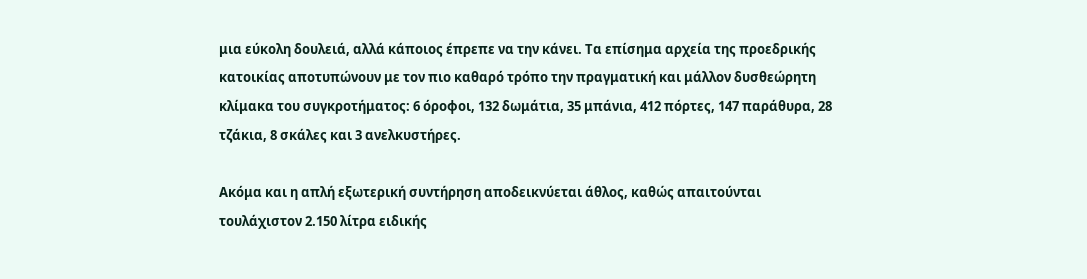μια εύκολη δουλειά, αλλά κάποιος έπρεπε να την κάνει. Τα επίσημα αρχεία της προεδρικής κατοικίας αποτυπώνουν με τον πιο καθαρό τρόπο την πραγματική και μάλλον δυσθεώρητη κλίμακα του συγκροτήματος: 6 όροφοι, 132 δωμάτια, 35 μπάνια, 412 πόρτες, 147 παράθυρα, 28 τζάκια, 8 σκάλες και 3 ανελκυστήρες.

Ακόμα και η απλή εξωτερική συντήρηση αποδεικνύεται άθλος, καθώς απαιτούνται τουλάχιστον 2.150 λίτρα ειδικής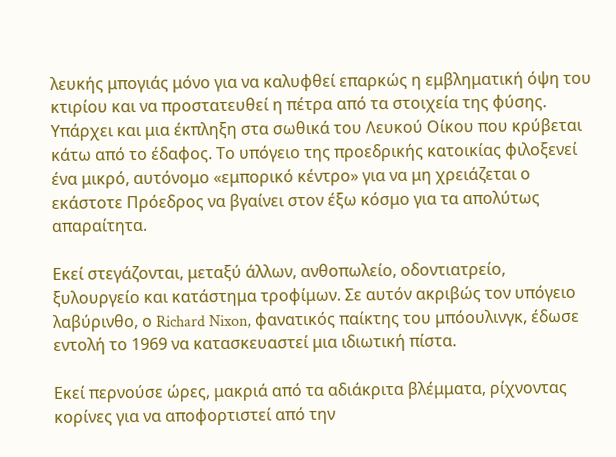λευκής μπογιάς μόνο για να καλυφθεί επαρκώς η εμβληματική όψη του κτιρίου και να προστατευθεί η πέτρα από τα στοιχεία της φύσης.
Υπάρχει και μια έκπληξη στα σωθικά του Λευκού Οίκου που κρύβεται κάτω από το έδαφος. Το υπόγειο της προεδρικής κατοικίας φιλοξενεί ένα μικρό, αυτόνομο «εμπορικό κέντρο» για να μη χρειάζεται ο εκάστοτε Πρόεδρος να βγαίνει στον έξω κόσμο για τα απολύτως απαραίτητα.

Εκεί στεγάζονται, μεταξύ άλλων, ανθοπωλείο, οδοντιατρείο, ξυλουργείο και κατάστημα τροφίμων. Σε αυτόν ακριβώς τον υπόγειο λαβύρινθο, ο Richard Nixon, φανατικός παίκτης του μπόουλινγκ, έδωσε εντολή το 1969 να κατασκευαστεί μια ιδιωτική πίστα.

Εκεί περνούσε ώρες, μακριά από τα αδιάκριτα βλέμματα, ρίχνοντας κορίνες για να αποφορτιστεί από την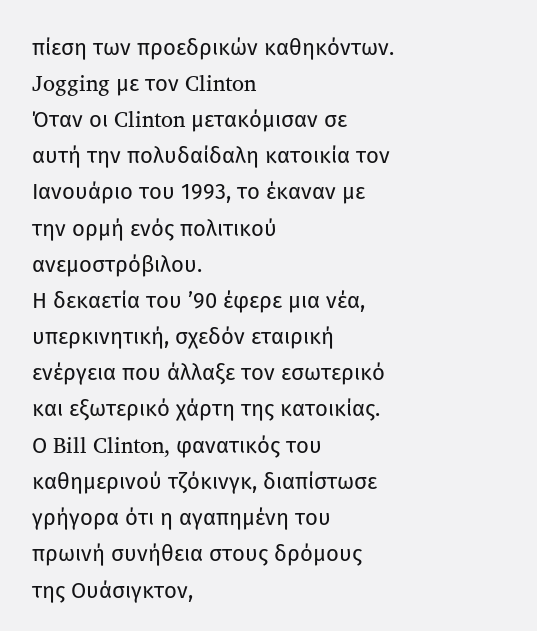πίεση των προεδρικών καθηκόντων.
Jogging με τον Clinton
Όταν οι Clinton μετακόμισαν σε αυτή την πολυδαίδαλη κατοικία τον Ιανουάριο του 1993, το έκαναν με την ορμή ενός πολιτικού ανεμοστρόβιλου.
Η δεκαετία του ’90 έφερε μια νέα, υπερκινητική, σχεδόν εταιρική ενέργεια που άλλαξε τον εσωτερικό και εξωτερικό χάρτη της κατοικίας. Ο Bill Clinton, φανατικός του καθημερινού τζόκινγκ, διαπίστωσε γρήγορα ότι η αγαπημένη του πρωινή συνήθεια στους δρόμους της Ουάσιγκτον,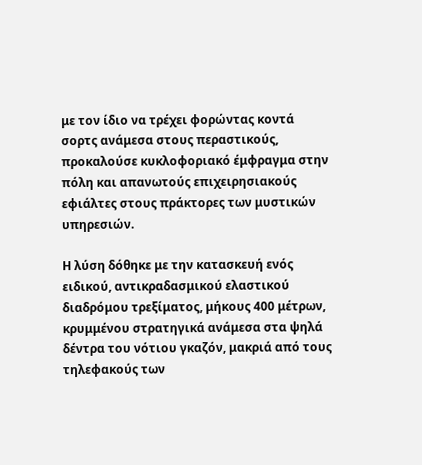με τον ίδιο να τρέχει φορώντας κοντά σορτς ανάμεσα στους περαστικούς, προκαλούσε κυκλοφοριακό έμφραγμα στην πόλη και απανωτούς επιχειρησιακούς εφιάλτες στους πράκτορες των μυστικών υπηρεσιών.

Η λύση δόθηκε με την κατασκευή ενός ειδικού, αντικραδασμικού ελαστικού διαδρόμου τρεξίματος, μήκους 400 μέτρων, κρυμμένου στρατηγικά ανάμεσα στα ψηλά δέντρα του νότιου γκαζόν, μακριά από τους τηλεφακούς των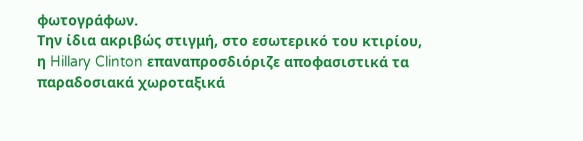φωτογράφων.
Την ίδια ακριβώς στιγμή, στο εσωτερικό του κτιρίου, η Hillary Clinton επαναπροσδιόριζε αποφασιστικά τα παραδοσιακά χωροταξικά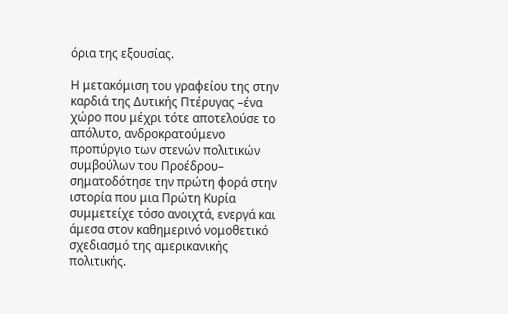όρια της εξουσίας.

Η μετακόμιση του γραφείου της στην καρδιά της Δυτικής Πτέρυγας –ένα χώρο που μέχρι τότε αποτελούσε το απόλυτο, ανδροκρατούμενο προπύργιο των στενών πολιτικών συμβούλων του Προέδρου– σηματοδότησε την πρώτη φορά στην ιστορία που μια Πρώτη Κυρία συμμετείχε τόσο ανοιχτά, ενεργά και άμεσα στον καθημερινό νομοθετικό σχεδιασμό της αμερικανικής πολιτικής.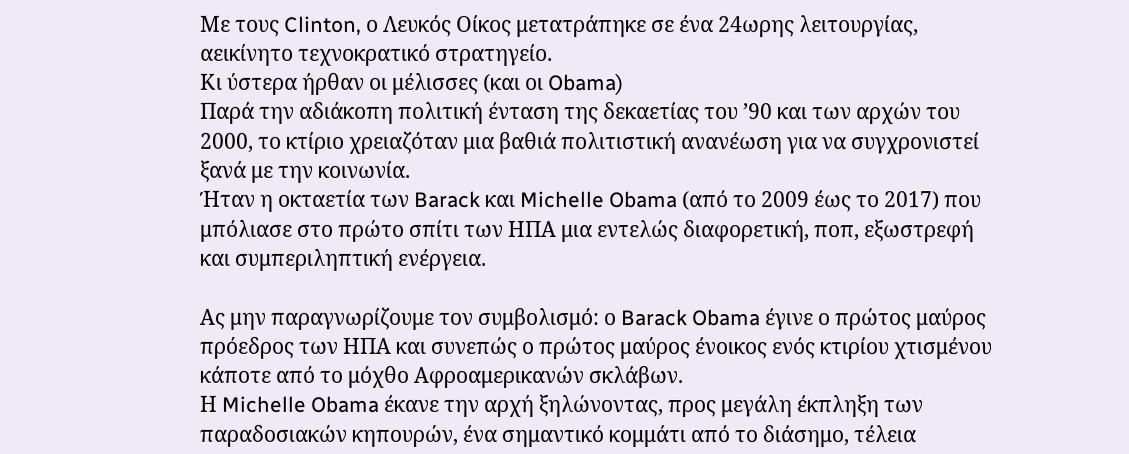Με τους Clinton, ο Λευκός Οίκος μετατράπηκε σε ένα 24ωρης λειτουργίας, αεικίνητο τεχνοκρατικό στρατηγείο.
Κι ύστερα ήρθαν οι μέλισσες (και οι Obama)
Παρά την αδιάκοπη πολιτική ένταση της δεκαετίας του ’90 και των αρχών του 2000, το κτίριο χρειαζόταν μια βαθιά πολιτιστική ανανέωση για να συγχρονιστεί ξανά με την κοινωνία.
Ήταν η οκταετία των Barack και Michelle Obama (από το 2009 έως το 2017) που μπόλιασε στο πρώτο σπίτι των ΗΠΑ μια εντελώς διαφορετική, ποπ, εξωστρεφή και συμπεριληπτική ενέργεια.

Ας μην παραγνωρίζουμε τον συμβολισμό: ο Barack Obama έγινε ο πρώτος μαύρος πρόεδρος των ΗΠΑ και συνεπώς ο πρώτος μαύρος ένοικος ενός κτιρίου χτισμένου κάποτε από το μόχθο Αφροαμερικανών σκλάβων.
Η Michelle Obama έκανε την αρχή ξηλώνοντας, προς μεγάλη έκπληξη των παραδοσιακών κηπουρών, ένα σημαντικό κομμάτι από το διάσημο, τέλεια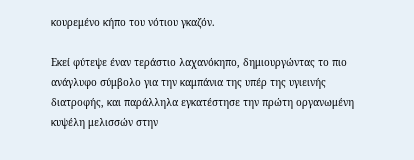κουρεμένο κήπο του νότιου γκαζόν.

Εκεί φύτεψε έναν τεράστιο λαχανόκηπο, δημιουργώντας το πιο ανάγλυφο σύμβολο για την καμπάνια της υπέρ της υγιεινής διατροφής, και παράλληλα εγκατέστησε την πρώτη οργανωμένη κυψέλη μελισσών στην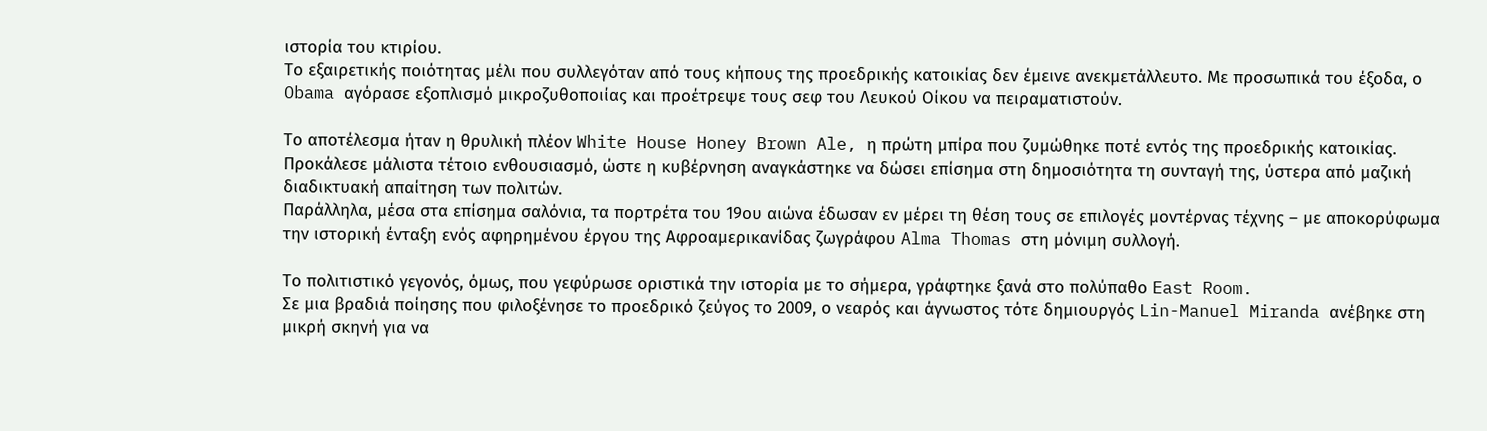ιστορία του κτιρίου.
Το εξαιρετικής ποιότητας μέλι που συλλεγόταν από τους κήπους της προεδρικής κατοικίας δεν έμεινε ανεκμετάλλευτο. Με προσωπικά του έξοδα, ο Obama αγόρασε εξοπλισμό μικροζυθοποιίας και προέτρεψε τους σεφ του Λευκού Οίκου να πειραματιστούν.

Το αποτέλεσμα ήταν η θρυλική πλέον White House Honey Brown Ale, η πρώτη μπίρα που ζυμώθηκε ποτέ εντός της προεδρικής κατοικίας.
Προκάλεσε μάλιστα τέτοιο ενθουσιασμό, ώστε η κυβέρνηση αναγκάστηκε να δώσει επίσημα στη δημοσιότητα τη συνταγή της, ύστερα από μαζική διαδικτυακή απαίτηση των πολιτών.
Παράλληλα, μέσα στα επίσημα σαλόνια, τα πορτρέτα του 19ου αιώνα έδωσαν εν μέρει τη θέση τους σε επιλογές μοντέρνας τέχνης – με αποκορύφωμα την ιστορική ένταξη ενός αφηρημένου έργου της Αφροαμερικανίδας ζωγράφου Alma Thomas στη μόνιμη συλλογή.

Το πολιτιστικό γεγονός, όμως, που γεφύρωσε οριστικά την ιστορία με το σήμερα, γράφτηκε ξανά στο πολύπαθο East Room.
Σε μια βραδιά ποίησης που φιλοξένησε το προεδρικό ζεύγος το 2009, ο νεαρός και άγνωστος τότε δημιουργός Lin-Manuel Miranda ανέβηκε στη μικρή σκηνή για να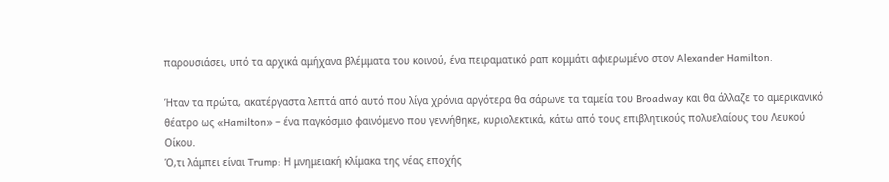παρουσιάσει, υπό τα αρχικά αμήχανα βλέμματα του κοινού, ένα πειραματικό ραπ κομμάτι αφιερωμένο στον Alexander Hamilton.

Ήταν τα πρώτα, ακατέργαστα λεπτά από αυτό που λίγα χρόνια αργότερα θα σάρωνε τα ταμεία του Broadway και θα άλλαζε το αμερικανικό θέατρο ως «Hamilton» – ένα παγκόσμιο φαινόμενο που γεννήθηκε, κυριολεκτικά, κάτω από τους επιβλητικούς πολυελαίους του Λευκού Οίκου.
Ό,τι λάμπει είναι Trump: Η μνημειακή κλίμακα της νέας εποχής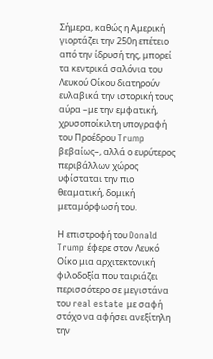Σήμερα, καθώς η Αμερική γιορτάζει την 250η επέτειο από την ίδρυσή της, μπορεί τα κεντρικά σαλόνια του Λευκού Οίκου διατηρούν ευλαβικά την ιστορική τους αύρα –με την εμφατική, χρυσοποίκιλτη υπογραφή του Προέδρου Trump βεβαίως–, αλλά ο ευρύτερος περιβάλλων χώρος υφίσταται την πιο θεαματική, δομική μεταμόρφωσή του.

Η επιστροφή του Donald Trump έφερε στον Λευκό Οίκο μια αρχιτεκτονική φιλοδοξία που ταιριάζει περισσότερο σε μεγιστάνα του real estate με σαφή στόχο να αφήσει ανεξίτηλη την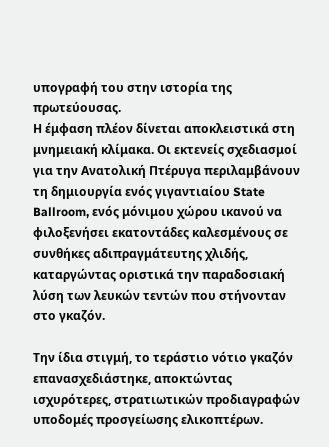υπογραφή του στην ιστορία της πρωτεύουσας.
Η έμφαση πλέον δίνεται αποκλειστικά στη μνημειακή κλίμακα. Οι εκτενείς σχεδιασμοί για την Ανατολική Πτέρυγα περιλαμβάνουν τη δημιουργία ενός γιγαντιαίου State Ballroom, ενός μόνιμου χώρου ικανού να φιλοξενήσει εκατοντάδες καλεσμένους σε συνθήκες αδιπραγμάτευτης χλιδής, καταργώντας οριστικά την παραδοσιακή λύση των λευκών τεντών που στήνονταν στο γκαζόν.

Την ίδια στιγμή, το τεράστιο νότιο γκαζόν επανασχεδιάστηκε, αποκτώντας ισχυρότερες, στρατιωτικών προδιαγραφών υποδομές προσγείωσης ελικοπτέρων.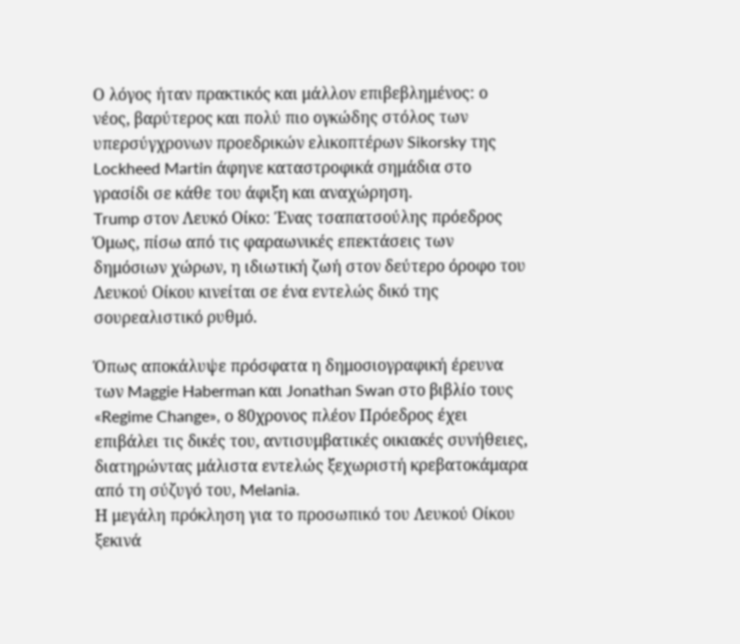Ο λόγος ήταν πρακτικός και μάλλον επιβεβλημένος: ο νέος, βαρύτερος και πολύ πιο ογκώδης στόλος των υπερσύγχρονων προεδρικών ελικοπτέρων Sikorsky της Lockheed Martin άφηνε καταστροφικά σημάδια στο γρασίδι σε κάθε του άφιξη και αναχώρηση.
Trump στον Λευκό Οίκο: Ένας τσαπατσούλης πρόεδρος
Όμως, πίσω από τις φαραωνικές επεκτάσεις των δημόσιων χώρων, η ιδιωτική ζωή στον δεύτερο όροφο του Λευκού Οίκου κινείται σε ένα εντελώς δικό της σουρεαλιστικό ρυθμό.

Όπως αποκάλυψε πρόσφατα η δημοσιογραφική έρευνα των Maggie Haberman και Jonathan Swan στο βιβλίο τους «Regime Change», ο 80χρονος πλέον Πρόεδρος έχει επιβάλει τις δικές του, αντισυμβατικές οικιακές συνήθειες, διατηρώντας μάλιστα εντελώς ξεχωριστή κρεβατοκάμαρα από τη σύζυγό του, Melania.
Η μεγάλη πρόκληση για το προσωπικό του Λευκού Οίκου ξεκινά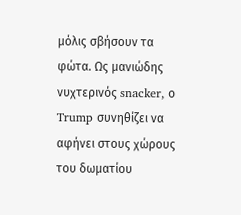μόλις σβήσουν τα φώτα. Ως μανιώδης νυχτερινός snacker, ο Trump συνηθίζει να αφήνει στους χώρους του δωματίου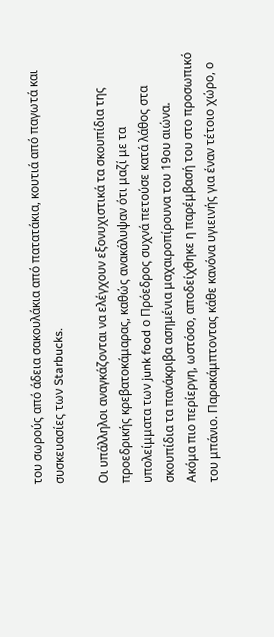του σωρούς από άδεια σακουλάκια από πατατάκια, κουτιά από παγωτά και συσκευασίες των Starbucks.

Οι υπάλληλοι αναγκάζονται να ελέγχουν εξονυχιστικά τα σκουπίδια της προεδρικής κρεβατοκάμαρας, καθώς ανακάλυψαν ότι μαζί με τα υπολείμματα των junk food ο Πρόεδρος συχνά πετούσε κατά λάθος στα σκουπίδια τα πανάκριβα ασημένια μαχαιροπίρουνα του 19ου αιώνα.
Ακόμα πιο περίεργη, ωστόσο, αποδείχθηκε η παρέμβασή του στο προσωπικό του μπάνιο. Παρακάμπτοντας κάθε κανόνα υγιεινής για έναν τέτοιο χώρο, ο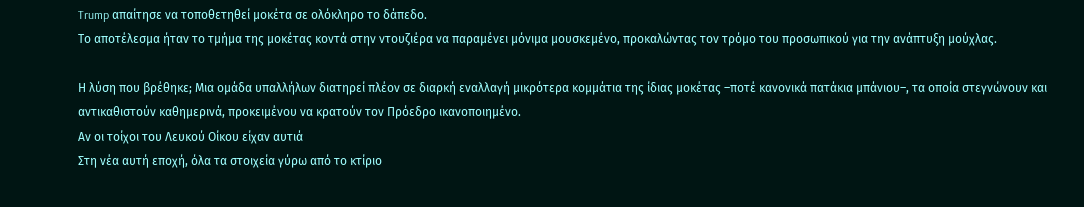Trump απαίτησε να τοποθετηθεί μοκέτα σε ολόκληρο το δάπεδο.
Το αποτέλεσμα ήταν το τμήμα της μοκέτας κοντά στην ντουζιέρα να παραμένει μόνιμα μουσκεμένο, προκαλώντας τον τρόμο του προσωπικού για την ανάπτυξη μούχλας.

Η λύση που βρέθηκε; Μια ομάδα υπαλλήλων διατηρεί πλέον σε διαρκή εναλλαγή μικρότερα κομμάτια της ίδιας μοκέτας –ποτέ κανονικά πατάκια μπάνιου–, τα οποία στεγνώνουν και αντικαθιστούν καθημερινά, προκειμένου να κρατούν τον Πρόεδρο ικανοποιημένο.
Αν οι τοίχοι του Λευκού Οίκου είχαν αυτιά
Στη νέα αυτή εποχή, όλα τα στοιχεία γύρω από το κτίριο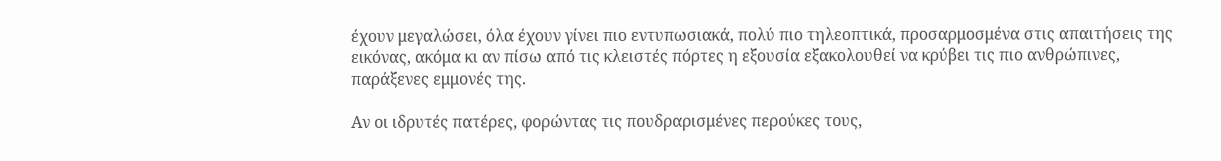έχουν μεγαλώσει, όλα έχουν γίνει πιο εντυπωσιακά, πολύ πιο τηλεοπτικά, προσαρμοσμένα στις απαιτήσεις της εικόνας, ακόμα κι αν πίσω από τις κλειστές πόρτες η εξουσία εξακολουθεί να κρύβει τις πιο ανθρώπινες, παράξενες εμμονές της.

Αν οι ιδρυτές πατέρες, φορώντας τις πουδραρισμένες περούκες τους,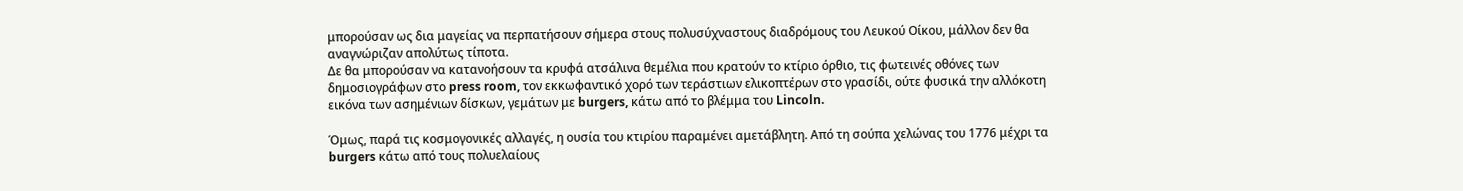μπορούσαν ως δια μαγείας να περπατήσουν σήμερα στους πολυσύχναστους διαδρόμους του Λευκού Οίκου, μάλλον δεν θα αναγνώριζαν απολύτως τίποτα.
Δε θα μπορούσαν να κατανοήσουν τα κρυφά ατσάλινα θεμέλια που κρατούν το κτίριο όρθιο, τις φωτεινές οθόνες των δημοσιογράφων στο press room, τον εκκωφαντικό χορό των τεράστιων ελικοπτέρων στο γρασίδι, ούτε φυσικά την αλλόκοτη εικόνα των ασημένιων δίσκων, γεμάτων με burgers, κάτω από το βλέμμα του Lincoln.

Όμως, παρά τις κοσμογονικές αλλαγές, η ουσία του κτιρίου παραμένει αμετάβλητη. Από τη σούπα χελώνας του 1776 μέχρι τα burgers κάτω από τους πολυελαίους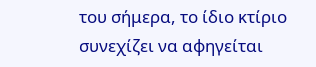του σήμερα, το ίδιο κτίριο συνεχίζει να αφηγείται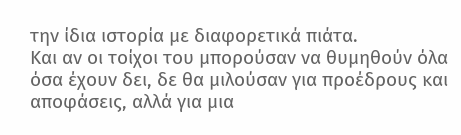την ίδια ιστορία με διαφορετικά πιάτα.
Και αν οι τοίχοι του μπορούσαν να θυμηθούν όλα όσα έχουν δει, δε θα μιλούσαν για προέδρους και αποφάσεις, αλλά για μια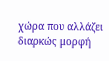χώρα που αλλάζει διαρκώς μορφή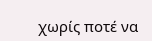χωρίς ποτέ να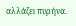αλλάζει πυρήνα.